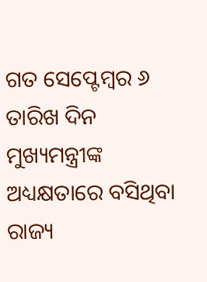ଗତ ସେପ୍ଟେମ୍ବର ୬ ତାରିଖ ଦିନ ମୁଖ୍ୟମନ୍ତ୍ରୀଙ୍କ ଅଧ୍ୟକ୍ଷତାରେ ବସିଥିବା ରାଜ୍ୟ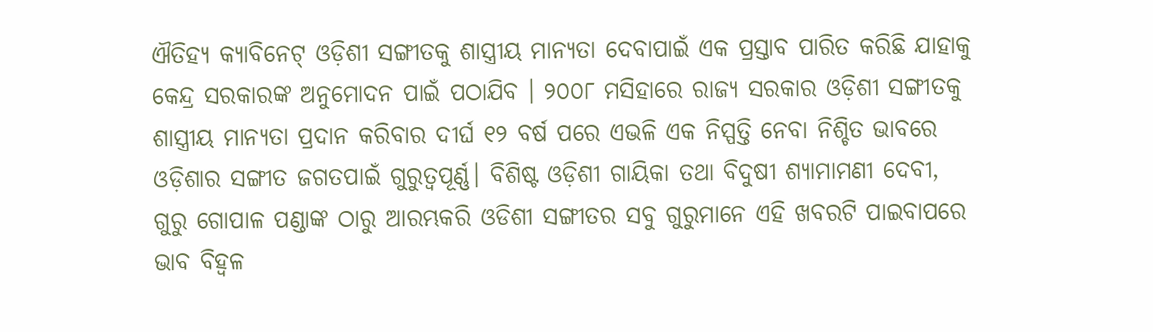ଐତିହ୍ୟ କ୍ୟାବିନେଟ୍ ଓଡ଼ିଶୀ ସଙ୍ଗୀତକୁ ଶାସ୍ତ୍ରୀୟ ମାନ୍ୟତା ଦେବାପାଇଁ ଏକ ପ୍ରସ୍ତାବ ପାରିତ କରିଛି ଯାହାକୁ କେନ୍ଦ୍ର ସରକାରଙ୍କ ଅନୁମୋଦନ ପାଇଁ ପଠାଯିବ । ୨୦୦୮ ମସିହାରେ ରାଜ୍ୟ ସରକାର ଓଡ଼ିଶୀ ସଙ୍ଗୀତକୁ ଶାସ୍ତ୍ରୀୟ ମାନ୍ୟତା ପ୍ରଦାନ କରିବାର ଦୀର୍ଘ ୧୨ ବର୍ଷ ପରେ ଏଭଳି ଏକ ନିସ୍ପତ୍ତି ନେବା ନିଶ୍ଚିତ ଭାବରେ ଓଡ଼ିଶାର ସଙ୍ଗୀତ ଜଗତପାଇଁ ଗୁରୁତ୍ୱପୂର୍ଣ୍ଣ। ବିଶିଷ୍ଟ ଓଡ଼ିଶୀ ଗାୟିକା ତଥା ବିଦୁଷୀ ଶ୍ୟାମାମଣୀ ଦେବୀ, ଗୁରୁ ଗୋପାଳ ପଣ୍ଡାଙ୍କ ଠାରୁ ଆରମ୍ଭକରି ଓଡିଶୀ ସଙ୍ଗୀତର ସବୁ ଗୁରୁମାନେ ଏହି ଖବରଟି ପାଇବାପରେ ଭାବ ବିହ୍ୱଳ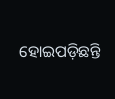ହୋଇପଡ଼ିଛନ୍ତି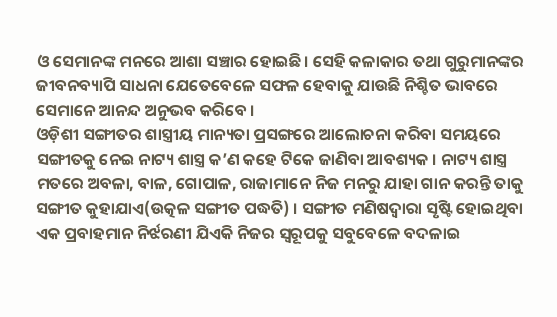ଓ ସେମାନଙ୍କ ମନରେ ଆଶା ସଞ୍ଚାର ହୋଇଛି। ସେହି କଳାକାର ତଥା ଗୁରୁମାନଙ୍କର ଜୀବନବ୍ୟାପି ସାଧନା ଯେତେବେଳେ ସଫଳ ହେବାକୁ ଯାଉଛି ନିଶ୍ଚିତ ଭାବରେ ସେମାନେ ଆନନ୍ଦ ଅନୁଭବ କରିବେ ।
ଓଡ଼ିଶୀ ସଙ୍ଗୀତର ଶାସ୍ତ୍ରୀୟ ମାନ୍ୟତା ପ୍ରସଙ୍ଗରେ ଆଲୋଚନା କରିବା ସମୟରେ ସଙ୍ଗୀତକୁ ନେଇ ନାଟ୍ୟ ଶାସ୍ତ୍ର କ’ଣ କହେ ଟିକେ ଜାଣିବା ଆବଶ୍ୟକ । ନାଟ୍ୟ ଶାସ୍ତ୍ର ମତରେ ଅବଳା, ବାଳ, ଗୋପାଳ, ରାଜାମାନେ ନିଜ ମନରୁ ଯାହା ଗାନ କରନ୍ତି ତାକୁ ସଙ୍ଗୀତ କୁହାଯାଏ(ଉତ୍କଳ ସଙ୍ଗୀତ ପଦ୍ଧତି) । ସଙ୍ଗୀତ ମଣିଷଦ୍ୱାରା ସୃଷ୍ଟି ହୋଇଥିବା ଏକ ପ୍ରବାହମାନ ନିର୍ଝରଣୀ ଯିଏକି ନିଜର ସ୍ୱରୂପକୁ ସବୁବେଳେ ବଦଳାଇ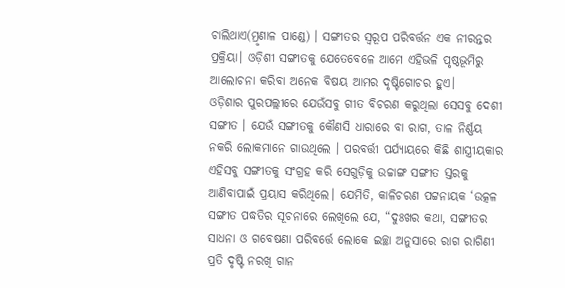ଚାଲିଥାଏ(ମ୍ରୃଣାଳ ପାଣ୍ଡେ) । ସଙ୍ଗୀତର ସ୍ୱରୂପ ପରିବର୍ତ୍ତନ ଏକ ନୀରନ୍ତର ପ୍ରକ୍ରିୟା। ଓଡ଼ିଶୀ ସଙ୍ଗୀତକୁ ଯେତେବେଳେ ଆମେ ଏହିଭଳି ପୃଷ୍ଠଭୂମିରୁ ଆଲୋଚନା କରିବା ଅନେକ ବିଷୟ ଆମର ଦୃଷ୍ଟିଗୋଚର ହୁଏ।
ଓଡ଼ିଶାର ପୁରପଲ୍ଲୀରେ ଯେଉଁସବୁ ଗୀତ ବିଚରଣ କରୁଥିଲା ସେସବୁ ଦେଶୀ ସଙ୍ଗୀତ । ଯେଉଁ ସଙ୍ଗୀତକୁ କୌଣସି ଧାରାରେ ବା ରାଗ, ତାଳ ନିର୍ଣ୍ଣୟ ନକରି ଲୋକମାନେ ଗାଉଥିଲେ । ପରବର୍ତ୍ତୀ ପର୍ଯ୍ୟାୟରେ କିଛି ଶାସ୍ତ୍ରୀୟକାର ଏହିସବୁ ସଙ୍ଗୀତକୁ ସଂଗ୍ରହ କରି ସେଗୁଡ଼ିକୁ ଉଚ୍ଚାଙ୍ଗ ସଙ୍ଗୀତ ସ୍ତରକୁ ଆଣିବାପାଇଁ ପ୍ରୟାସ କରିଥିଲେ। ଯେମିତି, କାଳିଚରଣ ପଟ୍ଟନାୟକ ‘ଉତ୍କଳ ସଙ୍ଗୀତ ପଦ୍ଧତିର ସୂଚନାରେ ଲେଖିଲେ ଯେ, “ଦୁଃଖର କଥା, ସଙ୍ଗୀତର ସାଧନା ଓ ଗବେଷଣା ପରିବର୍ତ୍ତେ ଲୋକେ ଇଚ୍ଛା ଅନୁସାରେ ରାଗ ରାଗିଣୀ ପ୍ରତି ଦୃଷ୍ଟି ନରଖି ଗାନ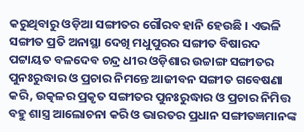କରୁଥିବାରୁ ଓଡ଼ିଆ ସଙ୍ଗୀତର ଗୌରବ ହାନି ହେଉଛି । ଏଭଳି ସଙ୍ଗୀତ ପ୍ରତି ଅନାସ୍ଥା ଦେଖି ମଧୁପୁରର ସଙ୍ଗୀତ ବିଷାରଦ ପଟ୍ଟାୟତ ବଳଦେବ ଚନ୍ଦ୍ର ଧୀର ଓଡ଼ିଶାର ଉଚ୍ଚାଙ୍ଗ ସଙ୍ଗୀତର ପୁନଃରୁଦ୍ଧାର ଓ ପ୍ରଚାର ନିମନ୍ତେ ଆଜୀବନ ସଙ୍ଗୀତ ଗବେଷଣା କରି, ଉତ୍କଳର ପ୍ରକୃତ ସଙ୍ଗୀତର ପୁନଃରୁଦ୍ଧାର ଓ ପ୍ରଚାର ନିମିତ୍ତ ବହୁ ଶାସ୍ତ୍ର ଆଲୋଚନା କରି ଓ ଭାରତର ପ୍ରଧାନ ସଙ୍ଗୀତଜ୍ଞମାନଙ୍କ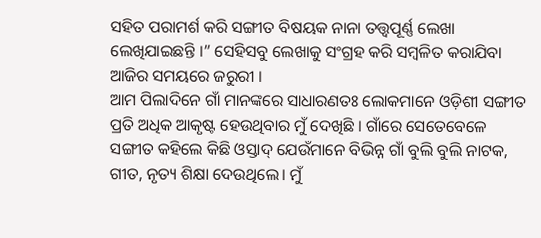ସହିତ ପରାମର୍ଶ କରି ସଙ୍ଗୀତ ବିଷୟକ ନାନା ତତ୍ତ୍ୱପୂର୍ଣ୍ଣ ଲେଖା ଲେଖିଯାଇଛନ୍ତି ।” ସେହିସବୁ ଲେଖାକୁ ସଂଗ୍ରହ କରି ସମ୍ବଳିତ କରାଯିବା ଆଜିର ସମୟରେ ଜରୁରୀ ।
ଆମ ପିଲାଦିନେ ଗାଁ ମାନଙ୍କରେ ସାଧାରଣତଃ ଲୋକମାନେ ଓଡ଼ିଶୀ ସଙ୍ଗୀତ ପ୍ରତି ଅଧିକ ଆକୃଷ୍ଟ ହେଉଥିବାର ମୁଁ ଦେଖିଛି । ଗାଁରେ ସେତେବେଳେ ସଙ୍ଗୀତ କହିଲେ କିଛି ଓସ୍ତାଦ୍ ଯେଉଁମାନେ ବିଭିନ୍ନ ଗାଁ ବୁଲି ବୁଲି ନାଟକ, ଗୀତ, ନୃତ୍ୟ ଶିକ୍ଷା ଦେଉଥିଲେ। ମୁଁ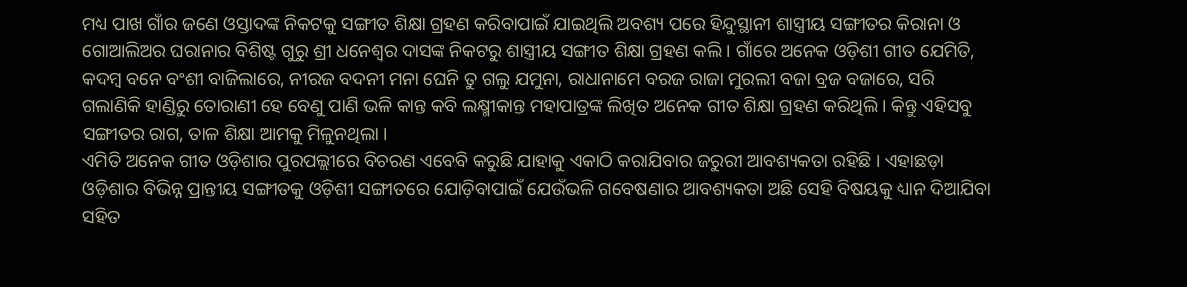ମଧ୍ୟ ପାଖ ଗାଁର ଜଣେ ଓସ୍ତାଦଙ୍କ ନିକଟକୁ ସଙ୍ଗୀତ ଶିକ୍ଷା ଗ୍ରହଣ କରିବାପାଇଁ ଯାଇଥିଲି ଅବଶ୍ୟ ପରେ ହିନ୍ଦୁସ୍ଥାନୀ ଶାସ୍ତ୍ରୀୟ ସଙ୍ଗୀତର କିରାନା ଓ ଗୋଆଲିଅର ଘରାନାର ବିଶିଷ୍ଟ ଗୁରୁ ଶ୍ରୀ ଧନେଶ୍ୱର ଦାସଙ୍କ ନିକଟରୁ ଶାସ୍ତ୍ରୀୟ ସଙ୍ଗୀତ ଶିକ୍ଷା ଗ୍ରହଣ କଲି। ଗାଁରେ ଅନେକ ଓଡ଼ିଶୀ ଗୀତ ଯେମିତି, କଦମ୍ବ ବନେ ବଂଶୀ ବାଜିଲାରେ, ନୀରଜ ବଦନୀ ମନା ଘେନି ତୁ ଗଲୁ ଯମୁନା, ରାଧାନାମେ ବରଜ ରାଜା ମୁରଲୀ ବଜା ବ୍ରଜ ବଜାରେ, ସରି ଗଲାଣିକି ହାଣ୍ଡିରୁ ତୋରାଣୀ ହେ ବେଣୁ ପାଣି ଭଳି କାନ୍ତ କବି ଲକ୍ଷ୍ମୀକାନ୍ତ ମହାପାତ୍ରଙ୍କ ଲିଖିତ ଅନେକ ଗୀତ ଶିକ୍ଷା ଗ୍ରହଣ କରିଥିଲି । କିନ୍ତୁ ଏହିସବୁ ସଙ୍ଗୀତର ରାଗ, ତାଳ ଶିକ୍ଷା ଆମକୁ ମିଳୁନଥିଲା ।
ଏମିତି ଅନେକ ଗୀତ ଓଡ଼ିଶାର ପୁରପଲ୍ଲୀରେ ବିଚରଣ ଏବେବି କରୁଛି ଯାହାକୁ ଏକାଠି କରାଯିବାର ଜରୁରୀ ଆବଶ୍ୟକତା ରହିଛି । ଏହାଛଡ଼ା ଓଡ଼ିଶାର ବିଭିନ୍ନ ପ୍ରାନ୍ତୀୟ ସଙ୍ଗୀତକୁ ଓଡ଼ିଶୀ ସଙ୍ଗୀତରେ ଯୋଡ଼ିବାପାଇଁ ଯେଉଁଭଳି ଗବେଷଣାର ଆବଶ୍ୟକତା ଅଛି ସେହି ବିଷୟକୁ ଧ୍ୟାନ ଦିଆଯିବା ସହିତ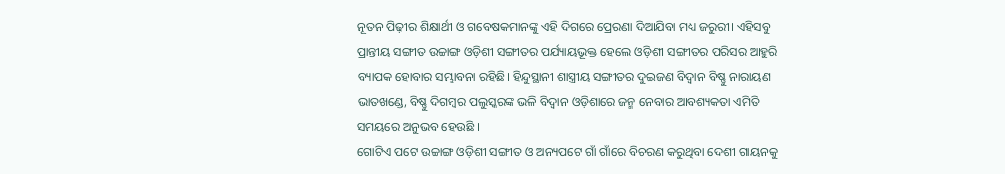ନୂତନ ପିଢ଼ୀର ଶିକ୍ଷାର୍ଥୀ ଓ ଗବେଷକମାନଙ୍କୁ ଏହି ଦିଗରେ ପ୍ରେରଣା ଦିଆଯିବା ମଧ୍ୟ ଜରୁରୀ। ଏହିସବୁ ପ୍ରାନ୍ତୀୟ ସଙ୍ଗୀତ ଉଚ୍ଚାଙ୍ଗ ଓଡ଼ିଶୀ ସଙ୍ଗୀତର ପର୍ଯ୍ୟାୟଭୂକ୍ତ ହେଲେ ଓଡ଼ିଶୀ ସଙ୍ଗୀତର ପରିସର ଆହୁରି ବ୍ୟାପକ ହୋବାର ସମ୍ଭାବନା ରହିଛି। ହିନ୍ଦୁସ୍ଥାନୀ ଶାସ୍ତ୍ରୀୟ ସଙ୍ଗୀତର ଦୁଇଜଣ ବିଦ୍ୱାନ ବିଷ୍ଣୁ ନାରାୟଣ ଭାତଖଣ୍ଡେ, ବିଷ୍ଣୁ ଦିଗମ୍ବର ପଲୁସ୍କରଙ୍କ ଭଳି ବିଦ୍ୱାନ ଓଡ଼ିଶାରେ ଜନ୍ମ ନେବାର ଆବଶ୍ୟକତା ଏମିତି ସମୟରେ ଅନୁଭବ ହେଉଛି ।
ଗୋଟିଏ ପଟେ ଉଚ୍ଚାଙ୍ଗ ଓଡ଼ିଶୀ ସଙ୍ଗୀତ ଓ ଅନ୍ୟପଟେ ଗାଁ ଗାଁରେ ବିଚରଣ କରୁଥିବା ଦେଶୀ ଗାୟନକୁ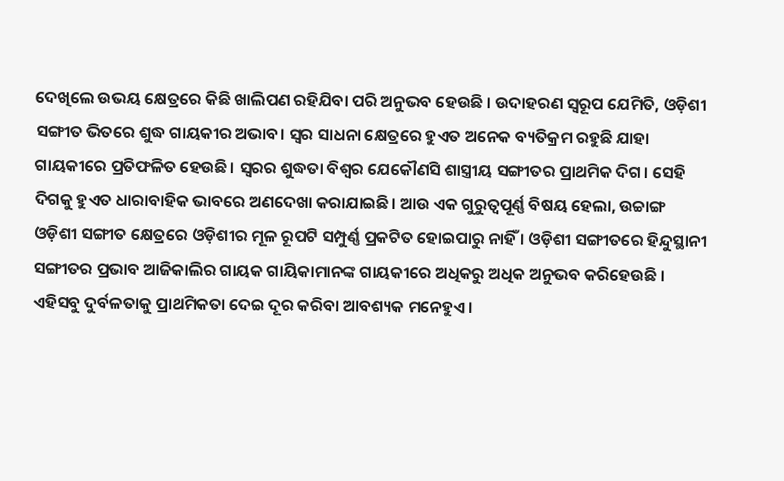ଦେଖିଲେ ଉଭୟ କ୍ଷେତ୍ରରେ କିଛି ଖାଲିପଣ ରହିଯିବା ପରି ଅନୁଭବ ହେଉଛି । ଉଦାହରଣ ସ୍ୱରୂପ ଯେମିତି, ଓଡ଼ିଶୀ ସଙ୍ଗୀତ ଭିତରେ ଶୁଦ୍ଧ ଗାୟକୀର ଅଭାବ। ସ୍ୱର ସାଧନା କ୍ଷେତ୍ରରେ ହୁଏତ ଅନେକ ବ୍ୟତିକ୍ରମ ରହୁଛି ଯାହା ଗାୟକୀରେ ପ୍ରତିଫଳିତ ହେଉଛି। ସ୍ଵରର ଶୁଦ୍ଧତା ବିଶ୍ୱର ଯେକୌଣସି ଶାସ୍ତ୍ରୀୟ ସଙ୍ଗୀତର ପ୍ରାଥମିକ ଦିଗ। ସେହି ଦିଗକୁ ହୁଏତ ଧାରାବାହିକ ଭାବରେ ଅଣଦେଖା କରାଯାଇଛି। ଆଉ ଏକ ଗୁରୁତ୍ୱପୂର୍ଣ୍ଣ ବିଷୟ ହେଲା, ଉଚ୍ଚାଙ୍ଗ ଓଡ଼ିଶୀ ସଙ୍ଗୀତ କ୍ଷେତ୍ରରେ ଓଡ଼ିଶୀର ମୂଳ ରୂପଟି ସମ୍ପୁର୍ଣ୍ଣ ପ୍ରକଟିତ ହୋଇପାରୁ ନାହିଁ । ଓଡ଼ିଶୀ ସଙ୍ଗୀତରେ ହିନ୍ଦୁସ୍ଥାନୀ ସଙ୍ଗୀତର ପ୍ରଭାବ ଆଜିକାଲିର ଗାୟକ ଗାୟିକାମାନଙ୍କ ଗାୟକୀରେ ଅଧିକରୁ ଅଧିକ ଅନୁଭବ କରିହେଉଛି । ଏହିସବୁ ଦୁର୍ବଳତାକୁ ପ୍ରାଥମିକତା ଦେଇ ଦୂର କରିବା ଆବଶ୍ୟକ ମନେହୁଏ।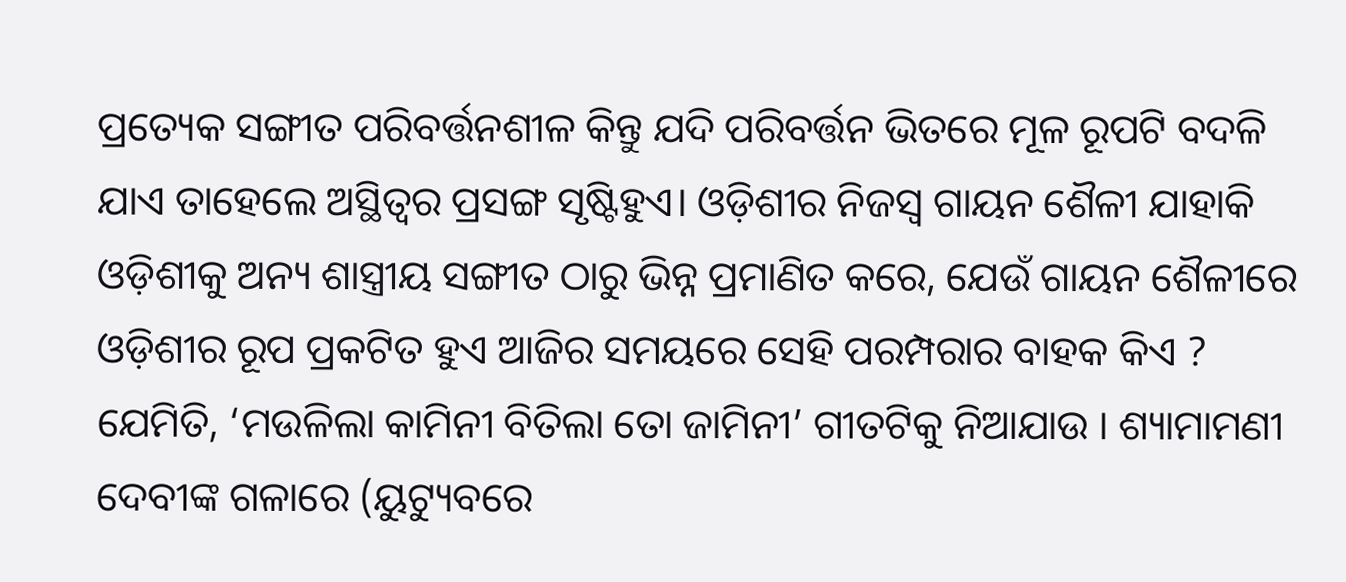ପ୍ରତ୍ୟେକ ସଙ୍ଗୀତ ପରିବର୍ତ୍ତନଶୀଳ କିନ୍ତୁ ଯଦି ପରିବର୍ତ୍ତନ ଭିତରେ ମୂଳ ରୂପଟି ବଦଳି ଯାଏ ତାହେଲେ ଅସ୍ଥିତ୍ୱର ପ୍ରସଙ୍ଗ ସୃଷ୍ଟିହୁଏ। ଓଡ଼ିଶୀର ନିଜସ୍ୱ ଗାୟନ ଶୈଳୀ ଯାହାକି ଓଡ଼ିଶୀକୁ ଅନ୍ୟ ଶାସ୍ତ୍ରୀୟ ସଙ୍ଗୀତ ଠାରୁ ଭିନ୍ନ ପ୍ରମାଣିତ କରେ, ଯେଉଁ ଗାୟନ ଶୈଳୀରେ ଓଡ଼ିଶୀର ରୂପ ପ୍ରକଟିତ ହୁଏ ଆଜିର ସମୟରେ ସେହି ପରମ୍ପରାର ବାହକ କିଏ ? ଯେମିତି, ‘ମଉଳିଲା କାମିନୀ ବିତିଲା ତୋ ଜାମିନୀ’ ଗୀତଟିକୁ ନିଆଯାଉ । ଶ୍ୟାମାମଣୀ ଦେବୀଙ୍କ ଗଳାରେ (ୟୁଟ୍ୟୁବରେ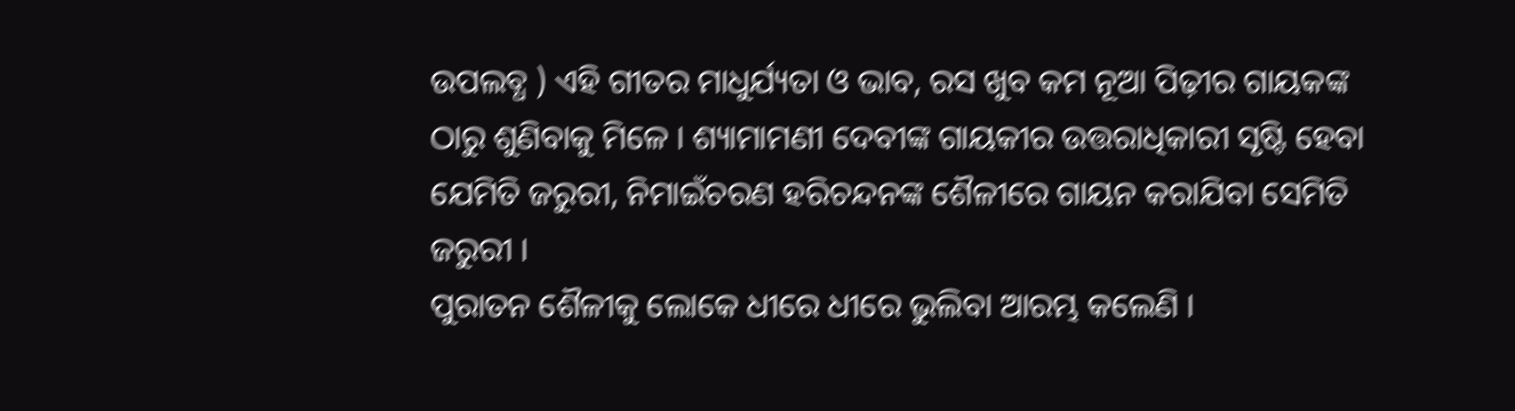ଉପଲବ୍ଧ ) ଏହି ଗୀତର ମାଧୁର୍ଯ୍ୟତା ଓ ଭାବ, ରସ ଖୁବ କମ ନୂଆ ପିଢ଼ୀର ଗାୟକଙ୍କ ଠାରୁ ଶୁଣିବାକୁ ମିଳେ । ଶ୍ୟାମାମଣୀ ଦେବୀଙ୍କ ଗାୟକୀର ଉତ୍ତରାଧିକାରୀ ସୃଷ୍ଟି ହେବା ଯେମିତି ଜରୁରୀ, ନିମାଇଁଚରଣ ହରିଚନ୍ଦନଙ୍କ ଶୈଳୀରେ ଗାୟନ କରାଯିବା ସେମିତି ଜରୁରୀ ।
ପୁରାତନ ଶୈଳୀକୁ ଲୋକେ ଧୀରେ ଧୀରେ ଭୁଲିବା ଆରମ୍ଭ କଲେଣି ।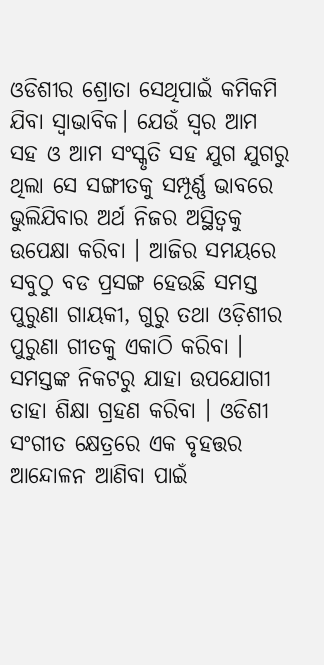ଓଡିଶୀର ଶ୍ରୋତା ସେଥିପାଇଁ କମିକମି ଯିବା ସ୍ୱାଭାବିକ। ଯେଉଁ ସ୍ୱର ଆମ ସହ ଓ ଆମ ସଂସ୍କୃତି ସହ ଯୁଗ ଯୁଗରୁ ଥିଲା ସେ ସଙ୍ଗୀତକୁ ସମ୍ପୂର୍ଣ୍ଣ ଭାବରେ ଭୁଲିଯିବାର ଅର୍ଥ ନିଜର ଅସ୍ଥିତ୍ୱକୁ ଉପେକ୍ଷା କରିବା । ଆଜିର ସମୟରେ ସବୁଠୁ ବଡ ପ୍ରସଙ୍ଗ ହେଉଛି ସମସ୍ତ ପୁରୁଣା ଗାୟକୀ, ଗୁରୁ ତଥା ଓଡ଼ିଶୀର ପୁରୁଣା ଗୀତକୁ ଏକାଠି କରିବା । ସମସ୍ତଙ୍କ ନିକଟରୁ ଯାହା ଉପଯୋଗୀ ତାହା ଶିକ୍ଷା ଗ୍ରହଣ କରିବା । ଓଡିଶୀ ସଂଗୀତ କ୍ଷେତ୍ରରେ ଏକ ବୃହତ୍ତର ଆନ୍ଦୋଳନ ଆଣିବା ପାଇଁ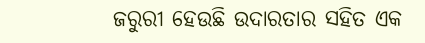ଜରୁରୀ ହେଉଛି ଉଦାରତାର ସହିତ ଏକ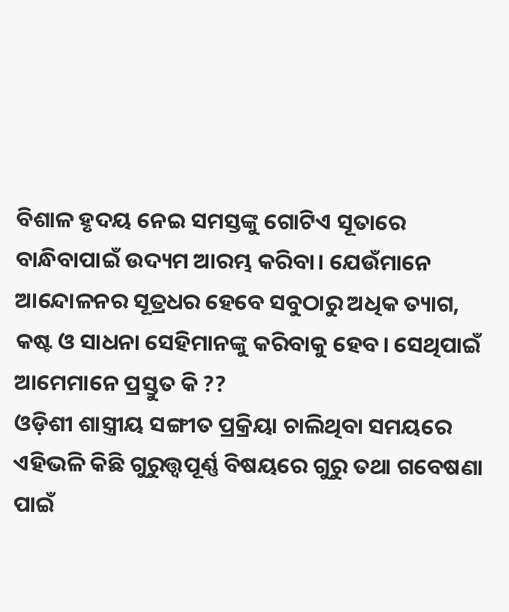ବିଶାଳ ହୃଦୟ ନେଇ ସମସ୍ତଙ୍କୁ ଗୋଟିଏ ସୂତାରେ ବାନ୍ଧିବାପାଇଁ ଉଦ୍ୟମ ଆରମ୍ଭ କରିବା। ଯେଉଁମାନେ ଆନ୍ଦୋଳନର ସୂତ୍ରଧର ହେବେ ସବୁଠାରୁ ଅଧିକ ତ୍ୟାଗ, କଷ୍ଟ ଓ ସାଧନା ସେହିମାନଙ୍କୁ କରିବାକୁ ହେବ। ସେଥିପାଇଁ ଆମେମାନେ ପ୍ରସ୍ତୁତ କି ??
ଓଡ଼ିଶୀ ଶାସ୍ତ୍ରୀୟ ସଙ୍ଗୀତ ପ୍ରକ୍ରିୟା ଚାଲିଥିବା ସମୟରେ ଏହିଭଳି କିଛି ଗୁରୁତ୍ତ୍ୱପୂର୍ଣ୍ଣ ବିଷୟରେ ଗୁରୁ ତଥା ଗବେଷଣା ପାଇଁ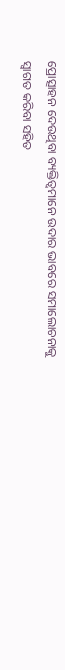ପ୍ରୋତ୍ସାହନ ଦେଉଥିବା ବ୍ୟକ୍ତିତ୍ୱମାନେ ଉଦାର ଭାବରେ ସମାଲୋଚନାକୁ ସ୍ୱାଗତ କରିବା ସହିତ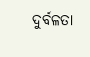ଦୁର୍ବଳତା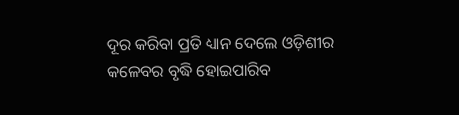ଦୂର କରିବା ପ୍ରତି ଧ୍ୟାନ ଦେଲେ ଓଡ଼ିଶୀର କଳେବର ବୃଦ୍ଧି ହୋଇପାରିବ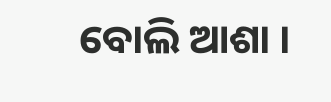ବୋଲି ଆଶା ।